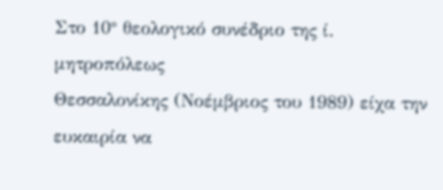Στο 10° θεολογικό συνέδριο της ί. μητροπόλεως
Θεσσαλονίκης (Νοέμβριος του 1989) είχα την ευκαιρία να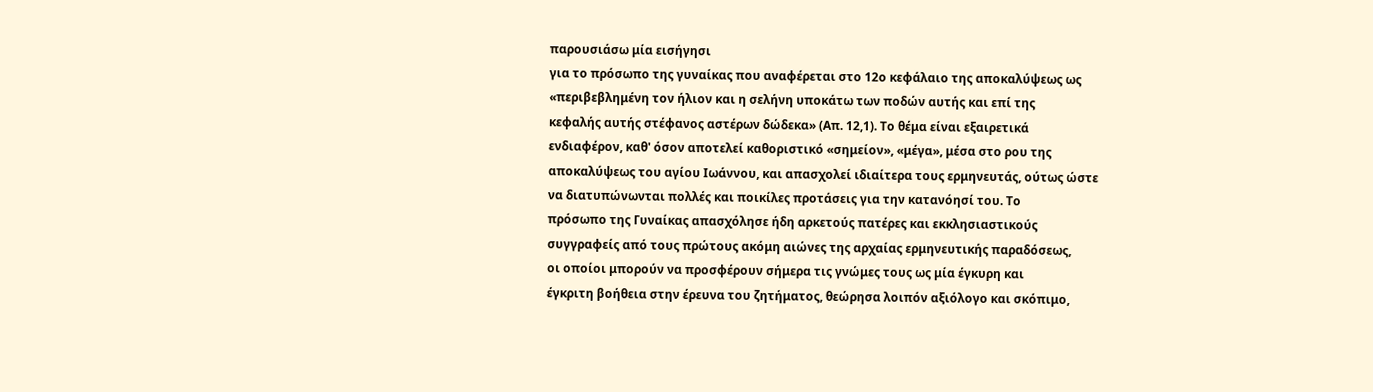παρουσιάσω μία εισήγησι
για το πρόσωπο της γυναίκας που αναφέρεται στο 12ο κεφάλαιο της αποκαλύψεως ως
«περιβεβλημένη τον ήλιον και η σελήνη υποκάτω των ποδών αυτής και επί της
κεφαλής αυτής στέφανος αστέρων δώδεκα» (Απ. 12,1). Το θέμα είναι εξαιρετικά
ενδιαφέρον, καθ' όσον αποτελεί καθοριστικό «σημείον», «μέγα», μέσα στο ρου της
αποκαλύψεως του αγίου Ιωάννου, και απασχολεί ιδιαίτερα τους ερμηνευτάς, ούτως ώστε
να διατυπώνωνται πολλές και ποικίλες προτάσεις για την κατανόησί του. Το
πρόσωπο της Γυναίκας απασχόλησε ήδη αρκετούς πατέρες και εκκλησιαστικούς
συγγραφείς από τους πρώτους ακόμη αιώνες της αρχαίας ερμηνευτικής παραδόσεως,
οι οποίοι μπορούν να προσφέρουν σήμερα τις γνώμες τους ως μία έγκυρη και
έγκριτη βοήθεια στην έρευνα του ζητήματος, θεώρησα λοιπόν αξιόλογο και σκόπιμο,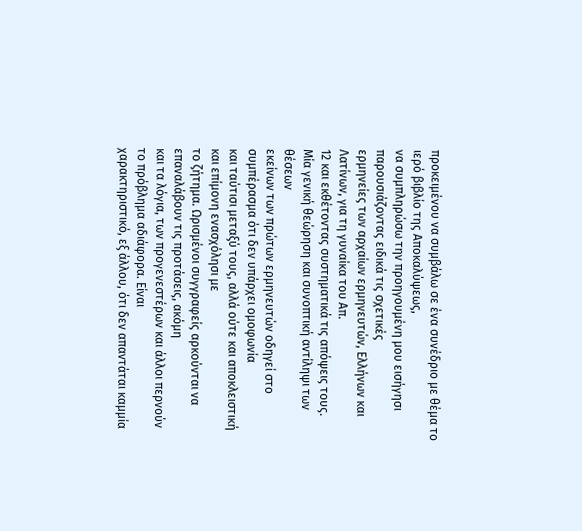προκειμένου να συμβάλω σε ένα συνέδριο με θέμα το ιερό βιβλίο της Αποκαλύψεως,
να συμπληρώσω την προηγουμένη μου εισήγησι παρουσιάζοντας ειδικά τις σχετικές
ερμηνείες των αρχαίων ερμηνευτών, Ελλήνων και Λατίνων, για τη γυναίκα του Απ.
12 και εκθέτοντας συστηματικά τις απόψεις τους.
Μία γενική θεώρηση και συνοπτική αντίληψι των θέσεων
εκείνων των πρώτων ερμηνευτών οδηγεί στο συμπέρασμα ότι δεν υπάρχει ομοφωνία
και ταύτισι μεταξύ τους, αλλά ούτε και αποκλειστική και επίμονη ενασχόλησι με
το ζήτημα. Ωρισμένοι συγγραφείς αρκούνται να επαναλάβουν τις προτάσεις, ακόμη
και τα λόγια, των προγενεστέρων και άλλοι περνούν το πρόβλημα αδιάφορα. Είναι
χαρακτηριστικό, εξ άλλου, ότι δεν απαντάται καμμία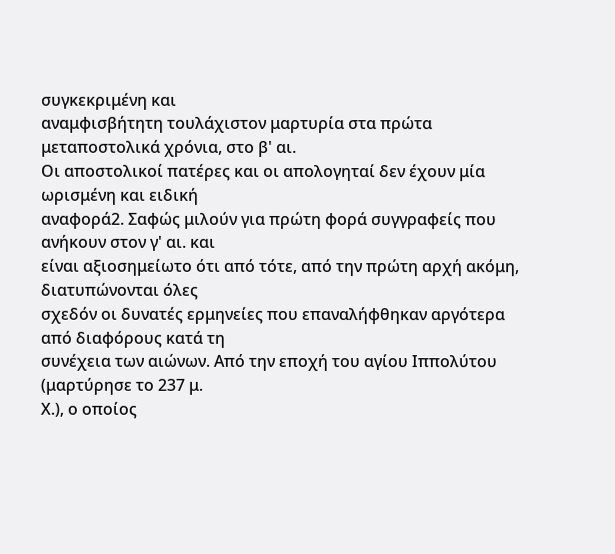συγκεκριμένη και
αναμφισβήτητη τουλάχιστον μαρτυρία στα πρώτα μεταποστολικά χρόνια, στο β' αι.
Οι αποστολικοί πατέρες και οι απολογηταί δεν έχουν μία ωρισμένη και ειδική
αναφορά2. Σαφώς μιλούν για πρώτη φορά συγγραφείς που ανήκουν στον γ' αι. και
είναι αξιοσημείωτο ότι από τότε, από την πρώτη αρχή ακόμη, διατυπώνονται όλες
σχεδόν οι δυνατές ερμηνείες που επαναλήφθηκαν αργότερα από διαφόρους κατά τη
συνέχεια των αιώνων. Από την εποχή του αγίου Ιππολύτου (μαρτύρησε το 237 μ.
Χ.), ο οποίος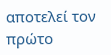αποτελεί τον πρώτο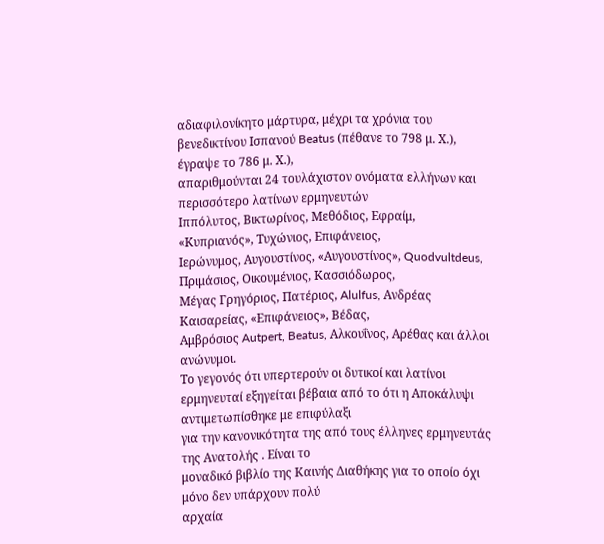αδιαφιλονίκητο μάρτυρα, μέχρι τα χρόνια του
βενεδικτίνου Ισπανού Beatus (πέθανε το 798 μ. Χ.), έγραψε το 786 μ. Χ.),
απαριθμούνται 24 τουλάχιστον ονόματα ελλήνων και περισσότερο λατίνων ερμηνευτών
Ιππόλυτος, Βικτωρίνος, Μεθόδιος, Εφραίμ, «Κυπριανός», Τυχώνιος, Επιφάνειος,
Ιερώνυμος, Αυγουστίνος, «Αυγουστίνος», Quodvultdeus, Πριμάσιος, Οικουμένιος, Κασσιόδωρος,
Μέγας Γρηγόριος, Πατέριος, Alulfus, Ανδρέας Καισαρείας, «Επιφάνειος», Βέδας,
Αμβρόσιος Autpert, Beatus, Αλκουΐνος, Αρέθας και άλλοι ανώνυμοι.
Το γεγονός ότι υπερτερούν οι δυτικοί και λατίνοι
ερμηνευταί εξηγείται βέβαια από το ότι η Αποκάλυψι αντιμετωπίσθηκε με επιφύλαξι
για την κανονικότητα της από τους έλληνες ερμηνευτάς της Ανατολής . Είναι το
μοναδικό βιβλίο της Καινής Διαθήκης για το οποίο όχι μόνο δεν υπάρχουν πολύ
αρχαία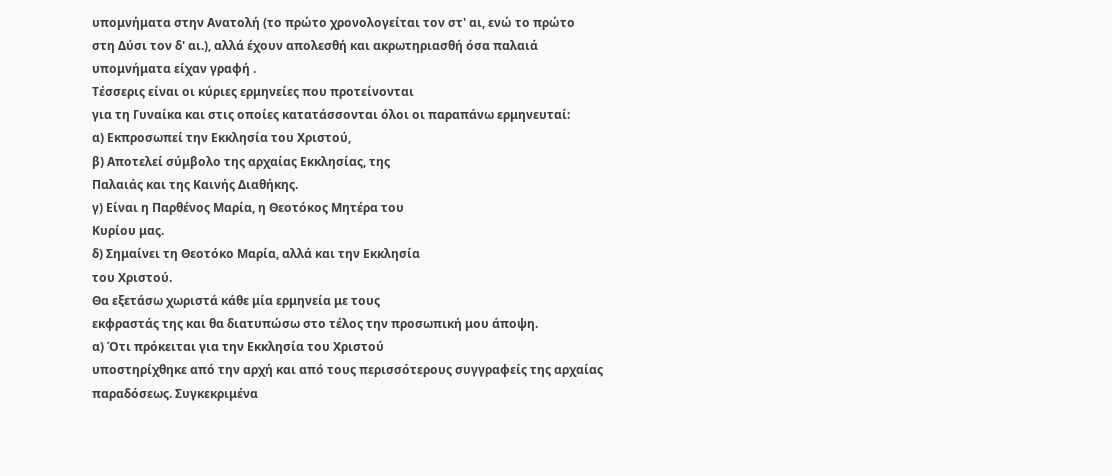υπομνήματα στην Ανατολή (το πρώτο χρονολογείται τον στ' αι, ενώ το πρώτο
στη Δύσι τον δ' αι.), αλλά έχουν απολεσθή και ακρωτηριασθή όσα παλαιά
υπομνήματα είχαν γραφή .
Τέσσερις είναι οι κύριες ερμηνείες που προτείνονται
για τη Γυναίκα και στις οποίες κατατάσσονται όλοι οι παραπάνω ερμηνευταί:
α) Εκπροσωπεί την Εκκλησία του Χριστού,
β) Αποτελεί σύμβολο της αρχαίας Εκκλησίας, της
Παλαιάς και της Καινής Διαθήκης.
γ) Είναι η Παρθένος Μαρία, η Θεοτόκος Μητέρα του
Κυρίου μας.
δ) Σημαίνει τη Θεοτόκο Μαρία, αλλά και την Εκκλησία
του Χριστού.
Θα εξετάσω χωριστά κάθε μία ερμηνεία με τους
εκφραστάς της και θα διατυπώσω στο τέλος την προσωπική μου άποψη.
α) Ότι πρόκειται για την Εκκλησία του Χριστού
υποστηρίχθηκε από την αρχή και από τους περισσότερους συγγραφείς της αρχαίας
παραδόσεως. Συγκεκριμένα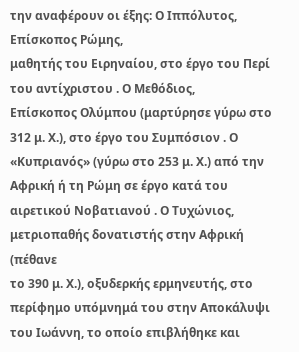την αναφέρουν οι έξης: Ο Ιππόλυτος, Επίσκοπος Ρώμης,
μαθητής του Ειρηναίου, στο έργο του Περί του αντίχριστου . Ο Μεθόδιος,
Επίσκοπος Ολύμπου (μαρτύρησε γύρω στο 312 μ. Χ.), στο έργο του Συμπόσιον . Ο
«Κυπριανός» (γύρω στο 253 μ. Χ.) από την Αφρική ή τη Ρώμη σε έργο κατά του
αιρετικού Νοβατιανού . Ο Τυχώνιος, μετριοπαθής δονατιστής στην Αφρική (πέθανε
το 390 μ. Χ.), οξυδερκής ερμηνευτής, στο περίφημο υπόμνημά του στην Αποκάλυψι
του Ιωάννη, το οποίο επιβλήθηκε και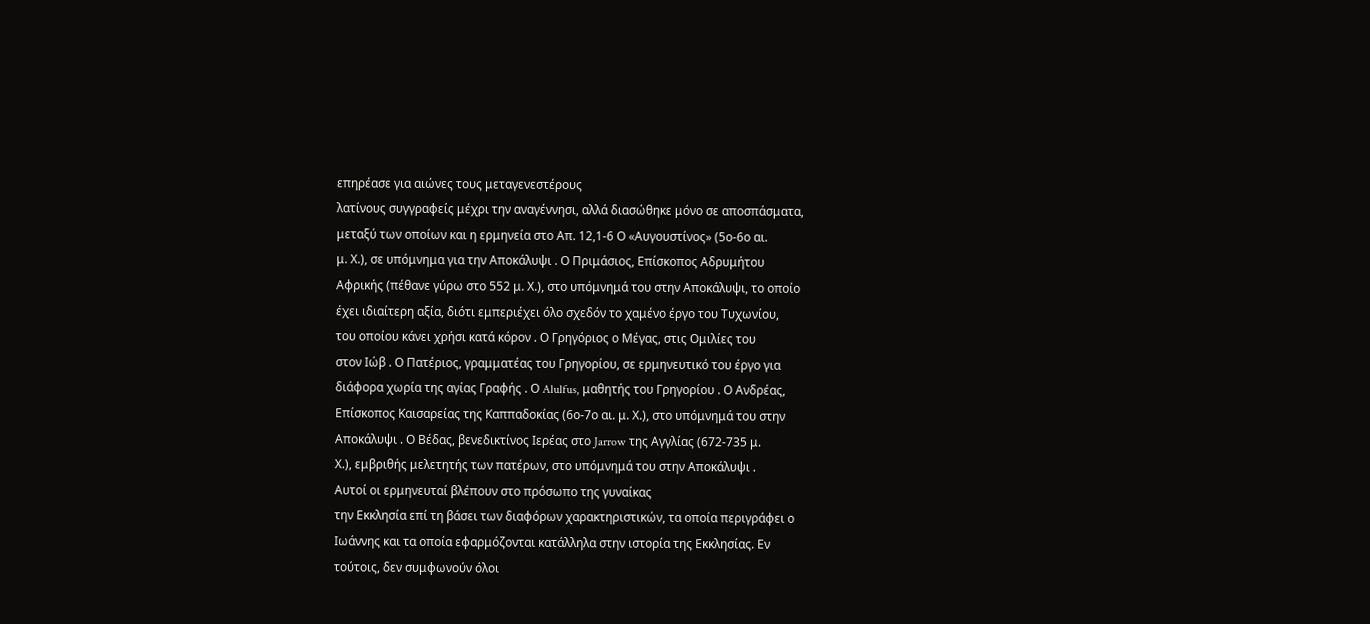επηρέασε για αιώνες τους μεταγενεστέρους
λατίνους συγγραφείς μέχρι την αναγέννησι, αλλά διασώθηκε μόνο σε αποσπάσματα,
μεταξύ των οποίων και η ερμηνεία στο Απ. 12,1-6 Ο «Αυγουστίνος» (5ο-6ο αι.
μ. Χ.), σε υπόμνημα για την Αποκάλυψι . Ο Πριμάσιος, Επίσκοπος Αδρυμήτου
Αφρικής (πέθανε γύρω στο 552 μ. Χ.), στο υπόμνημά του στην Αποκάλυψι, το οποίο
έχει ιδιαίτερη αξία, διότι εμπεριέχει όλο σχεδόν το χαμένο έργο του Τυχωνίου,
του οποίου κάνει χρήσι κατά κόρον . Ο Γρηγόριος ο Μέγας, στις Ομιλίες του
στον Ιώβ . Ο Πατέριος, γραμματέας του Γρηγορίου, σε ερμηνευτικό του έργο για
διάφορα χωρία της αγίας Γραφής . Ο Alulfus, μαθητής του Γρηγορίου . Ο Ανδρέας,
Επίσκοπος Καισαρείας της Καππαδοκίας (6ο-7ο αι. μ. Χ.), στο υπόμνημά του στην
Αποκάλυψι . Ο Βέδας, βενεδικτίνος Ιερέας στο Jarrow της Αγγλίας (672-735 μ.
Χ.), εμβριθής μελετητής των πατέρων, στο υπόμνημά του στην Αποκάλυψι .
Αυτοί οι ερμηνευταί βλέπουν στο πρόσωπο της γυναίκας
την Εκκλησία επί τη βάσει των διαφόρων χαρακτηριστικών, τα οποία περιγράφει ο
Ιωάννης και τα οποία εφαρμόζονται κατάλληλα στην ιστορία της Εκκλησίας. Εν
τούτοις, δεν συμφωνούν όλοι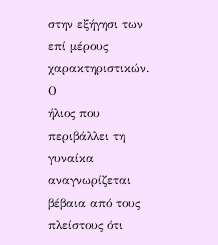στην εξήγησι των επί μέρους χαρακτηριστικών. Ο
ήλιος που περιβάλλει τη γυναίκα αναγνωρίζεται βέβαια από τους πλείστους ότι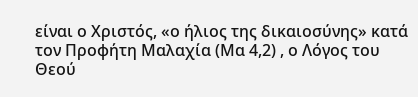είναι ο Χριστός, «ο ήλιος της δικαιοσύνης» κατά τον Προφήτη Μαλαχία (Μα 4,2) , ο Λόγος του Θεού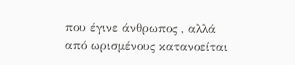που έγινε άνθρωπος , αλλά από ωρισμένους κατανοείται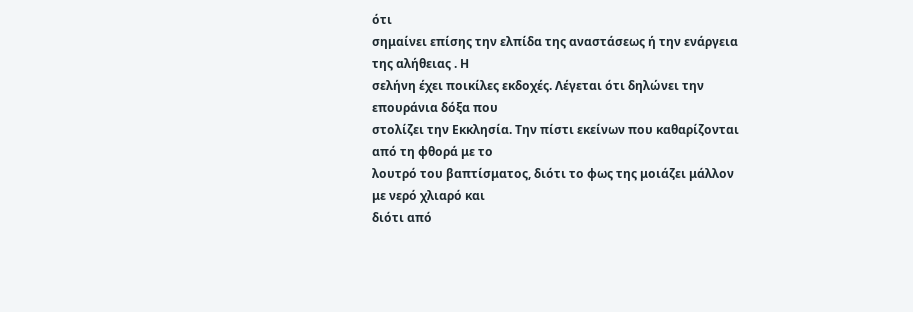ότι
σημαίνει επίσης την ελπίδα της αναστάσεως ή την ενάργεια της αλήθειας . Η
σελήνη έχει ποικίλες εκδοχές. Λέγεται ότι δηλώνει την επουράνια δόξα που
στολίζει την Εκκλησία. Την πίστι εκείνων που καθαρίζονται από τη φθορά με το
λουτρό του βαπτίσματος, διότι το φως της μοιάζει μάλλον με νερό χλιαρό και
διότι από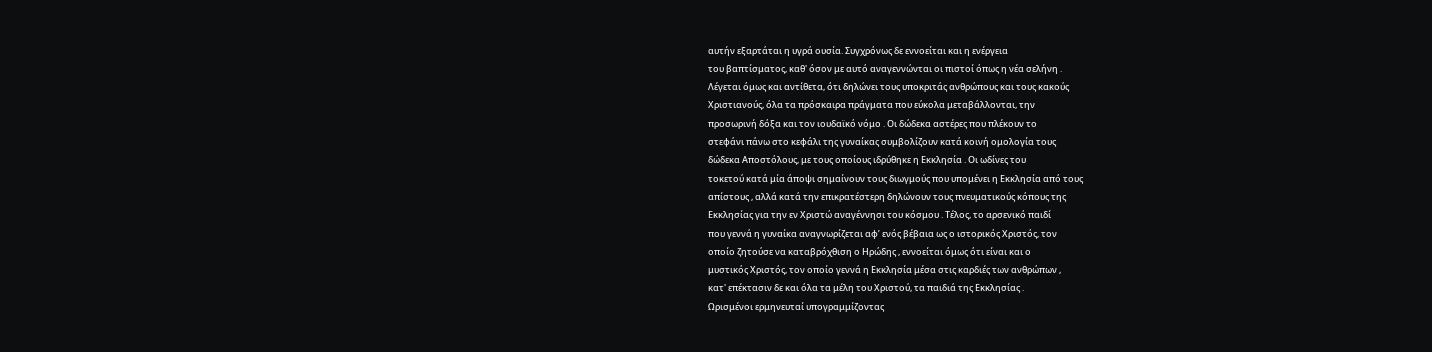αυτήν εξαρτάται η υγρά ουσία. Συγχρόνως δε εννοείται και η ενέργεια
του βαπτίσματος, καθ' όσον με αυτό αναγεννώνται οι πιστοί όπως η νέα σελήνη .
Λέγεται όμως και αντίθετα, ότι δηλώνει τους υποκριτάς ανθρώπους και τους κακούς
Χριστιανούς, όλα τα πρόσκαιρα πράγματα που εύκολα μεταβάλλονται, την
προσωρινή δόξα και τον ιουδαϊκό νόμο . Οι δώδεκα αστέρες που πλέκουν το
στεφάνι πάνω στο κεφάλι της γυναίκας συμβολίζουν κατά κοινή ομολογία τους
δώδεκα Αποστόλους, με τους οποίους ιδρύθηκε η Εκκλησία . Οι ωδίνες του
τοκετού κατά μία άποψι σημαίνουν τους διωγμούς που υπομένει η Εκκλησία από τους
απίστους , αλλά κατά την επικρατέστερη δηλώνουν τους πνευματικούς κόπους της
Εκκλησίας για την εν Χριστώ αναγέννησι του κόσμου . Τέλος, το αρσενικό παιδί
που γεννά η γυναίκα αναγνωρίζεται αφ’ ενός βέβαια ως ο ιστορικός Χριστός, τον
οποίο ζητούσε να καταβρόχθιση ο Ηρώδης , εννοείται όμως ότι είναι και ο
μυστικός Χριστός, τον οποίο γεννά η Εκκλησία μέσα στις καρδιές των ανθρώπων ,
κατ' επέκτασιν δε και όλα τα μέλη του Χριστού, τα παιδιά της Εκκλησίας .
Ωρισμένοι ερμηνευταί υπογραμμίζοντας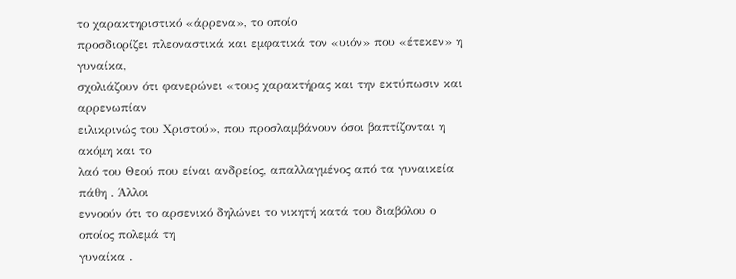το χαρακτηριστικό «άρρενα», το οποίο
προσδιορίζει πλεοναστικά και εμφατικά τον «υιόν» που «έτεκεν» η γυναίκα,
σχολιάζουν ότι φανερώνει «τους χαρακτήρας και την εκτύπωσιν και αρρενωπίαν
ειλικρινώς του Χριστού», που προσλαμβάνουν όσοι βαπτίζονται η ακόμη και το
λαό του Θεού που είναι ανδρείος, απαλλαγμένος από τα γυναικεία πάθη . Άλλοι
εννοούν ότι το αρσενικό δηλώνει το νικητή κατά του διαβόλου ο οποίος πολεμά τη
γυναίκα .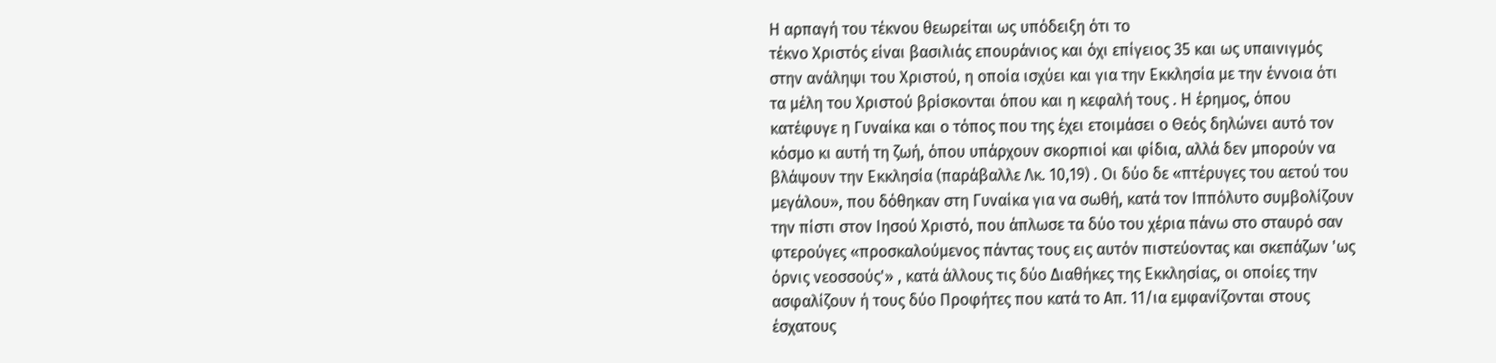Η αρπαγή του τέκνου θεωρείται ως υπόδειξη ότι το
τέκνο Χριστός είναι βασιλιάς επουράνιος και όχι επίγειος 35 και ως υπαινιγμός
στην ανάληψι του Χριστού, η οποία ισχύει και για την Εκκλησία με την έννοια ότι
τα μέλη του Χριστού βρίσκονται όπου και η κεφαλή τους . Η έρημος, όπου
κατέφυγε η Γυναίκα και ο τόπος που της έχει ετοιμάσει ο Θεός δηλώνει αυτό τον
κόσμο κι αυτή τη ζωή, όπου υπάρχουν σκορπιοί και φίδια, αλλά δεν μπορούν να
βλάψουν την Εκκλησία (παράβαλλε Λκ. 10,19) . Οι δύο δε «πτέρυγες του αετού του
μεγάλου», που δόθηκαν στη Γυναίκα για να σωθή, κατά τον Ιππόλυτο συμβολίζουν
την πίστι στον Ιησού Χριστό, που άπλωσε τα δύο του χέρια πάνω στο σταυρό σαν
φτερούγες «προσκαλούμενος πάντας τους εις αυτόν πιστεύοντας και σκεπάζων 'ως
όρνις νεοσσούς'» , κατά άλλους τις δύο Διαθήκες της Εκκλησίας, οι οποίες την
ασφαλίζουν ή τους δύο Προφήτες που κατά το Απ. 11/ια εμφανίζονται στους
έσχατους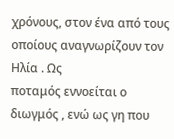χρόνους, στον ένα από τους οποίους αναγνωρίζουν τον Ηλία . Ως
ποταμός εννοείται ο διωγμός , ενώ ως γη που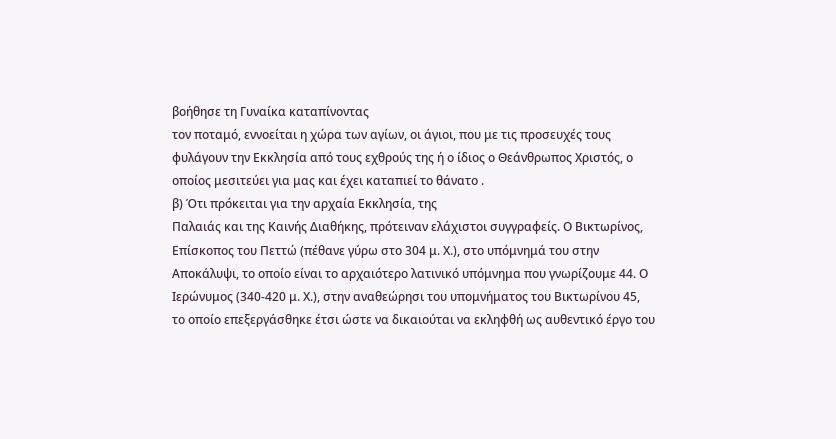βοήθησε τη Γυναίκα καταπίνοντας
τον ποταμό, εννοείται η χώρα των αγίων, οι άγιοι, που με τις προσευχές τους
φυλάγουν την Εκκλησία από τους εχθρούς της ή ο ίδιος ο Θεάνθρωπος Χριστός, ο
οποίος μεσιτεύει για μας και έχει καταπιεί το θάνατο .
β) Ότι πρόκειται για την αρχαία Εκκλησία, της
Παλαιάς και της Καινής Διαθήκης, πρότειναν ελάχιστοι συγγραφείς. Ο Βικτωρίνος,
Επίσκοπος του Πεττώ (πέθανε γύρω στο 304 μ. Χ.), στο υπόμνημά του στην
Αποκάλυψι, το οποίο είναι το αρχαιότερο λατινικό υπόμνημα που γνωρίζουμε 44. Ο
Ιερώνυμος (340-420 μ. Χ.), στην αναθεώρησι του υπομνήματος του Βικτωρίνου 45,
το οποίο επεξεργάσθηκε έτσι ώστε να δικαιούται να εκληφθή ως αυθεντικό έργο του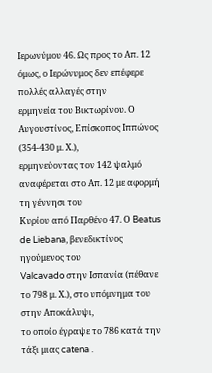Ιερωνύμου 46. Ως προς το Απ. 12 όμως, ο Ιερώνυμος δεν επέφερε πολλές αλλαγές στην
ερμηνεία του Βικτωρίνου. Ο Αυγουστίνος, Επίσκοπος Ιππώνος (354-430 μ. Χ.),
ερμηνεύοντας τον 142 ψαλμό αναφέρεται στο Απ. 12 με αφορμή τη γέννησι του
Κυρίου από Παρθένο 47. Ο Beatus de Liebana, βενεδικτίνος ηγούμενος του
Valcavado στην Ισπανία (πέθανε το 798 μ. Χ.), στο υπόμνημα του στην Αποκάλυψι,
το οποίο έγραψε το 786 κατά την τάξι μιας catena .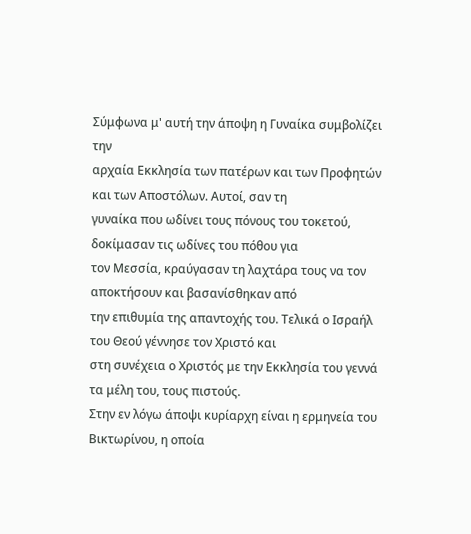Σύμφωνα μ' αυτή την άποψη η Γυναίκα συμβολίζει την
αρχαία Εκκλησία των πατέρων και των Προφητών και των Αποστόλων. Αυτοί, σαν τη
γυναίκα που ωδίνει τους πόνους του τοκετού, δοκίμασαν τις ωδίνες του πόθου για
τον Μεσσία, κραύγασαν τη λαχτάρα τους να τον αποκτήσουν και βασανίσθηκαν από
την επιθυμία της απαντοχής του. Τελικά ο Ισραήλ του Θεού γέννησε τον Χριστό και
στη συνέχεια ο Χριστός με την Εκκλησία του γεννά τα μέλη του, τους πιστούς.
Στην εν λόγω άποψι κυρίαρχη είναι η ερμηνεία του Βικτωρίνου, η οποία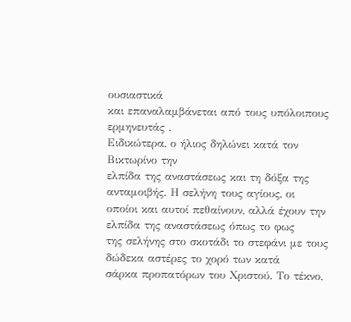ουσιαστικά
και επαναλαμβάνεται από τους υπόλοιπους ερμηνευτάς .
Ειδικώτερα, ο ήλιος δηλώνει κατά τον Βικτωρίνο την
ελπίδα της αναστάσεως και τη δόξα της ανταμοιβής. Η σελήνη τους αγίους, οι
οποίοι και αυτοί πεθαίνουν, αλλά έχουν την ελπίδα της αναστάσεως όπως το φως
της σελήνης στο σκοτάδι το στεφάνι με τους δώδεκα αστέρες το χορό των κατά
σάρκα προπατόρων του Χριστού. Το τέκνο,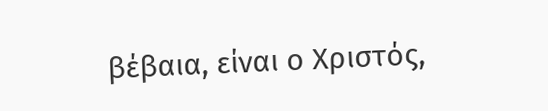βέβαια, είναι ο Χριστός,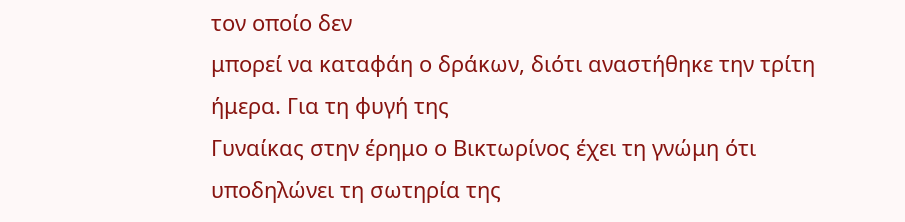τον οποίο δεν
μπορεί να καταφάη ο δράκων, διότι αναστήθηκε την τρίτη ήμερα. Για τη φυγή της
Γυναίκας στην έρημο ο Βικτωρίνος έχει τη γνώμη ότι υποδηλώνει τη σωτηρία της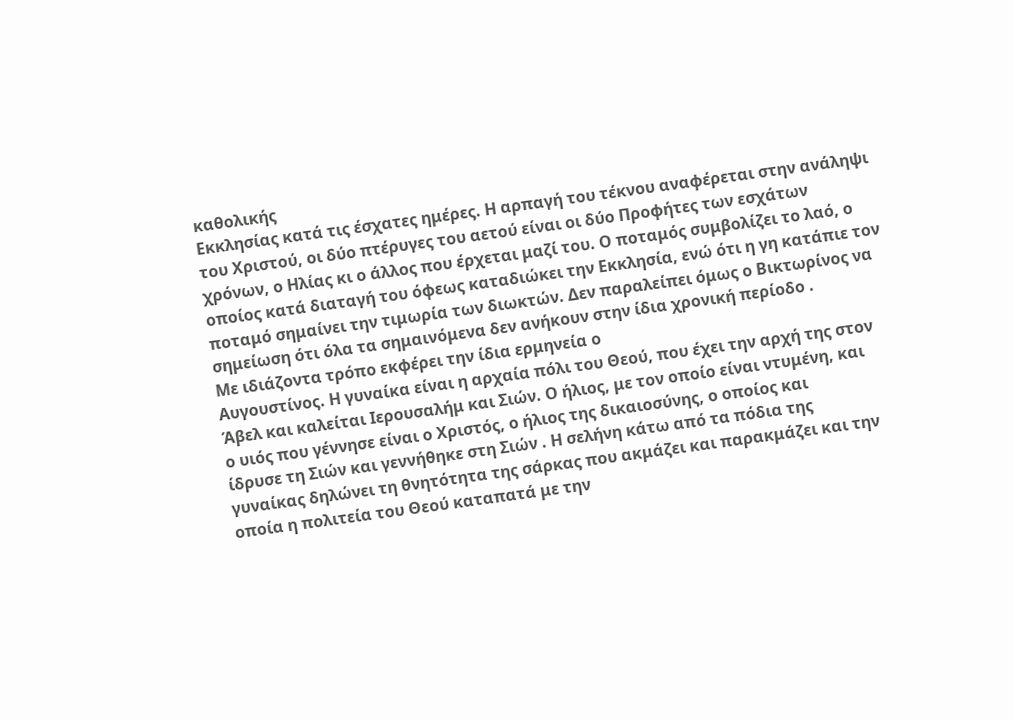καθολικής
Εκκλησίας κατά τις έσχατες ημέρες. Η αρπαγή του τέκνου αναφέρεται στην ανάληψι
του Χριστού, οι δύο πτέρυγες του αετού είναι οι δύο Προφήτες των εσχάτων
χρόνων, ο Ηλίας κι ο άλλος που έρχεται μαζί του. Ο ποταμός συμβολίζει το λαό, ο
οποίος κατά διαταγή του όφεως καταδιώκει την Εκκλησία, ενώ ότι η γη κατάπιε τον
ποταμό σημαίνει την τιμωρία των διωκτών. Δεν παραλείπει όμως ο Βικτωρίνος να
σημείωση ότι όλα τα σημαινόμενα δεν ανήκουν στην ίδια χρονική περίοδο .
Με ιδιάζοντα τρόπο εκφέρει την ίδια ερμηνεία ο
Αυγουστίνος. Η γυναίκα είναι η αρχαία πόλι του Θεού, που έχει την αρχή της στον
Άβελ και καλείται Ιερουσαλήμ και Σιών. Ο ήλιος, με τον οποίο είναι ντυμένη, και
ο υιός που γέννησε είναι ο Χριστός, ο ήλιος της δικαιοσύνης, ο οποίος και
ίδρυσε τη Σιών και γεννήθηκε στη Σιών . Η σελήνη κάτω από τα πόδια της
γυναίκας δηλώνει τη θνητότητα της σάρκας που ακμάζει και παρακμάζει και την
οποία η πολιτεία του Θεού καταπατά με την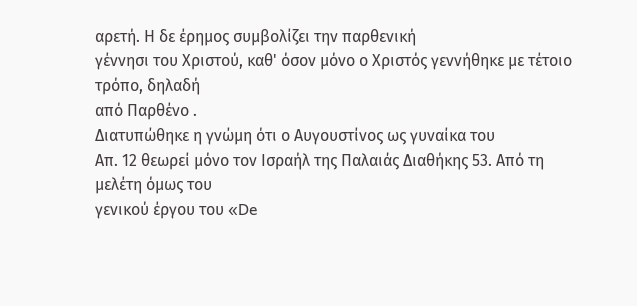αρετή. Η δε έρημος συμβολίζει την παρθενική
γέννησι του Χριστού, καθ' όσον μόνο ο Χριστός γεννήθηκε με τέτοιο τρόπο, δηλαδή
από Παρθένο .
Διατυπώθηκε η γνώμη ότι ο Αυγουστίνος ως γυναίκα του
Απ. 12 θεωρεί μόνο τον Ισραήλ της Παλαιάς Διαθήκης 53. Από τη μελέτη όμως του
γενικού έργου του «De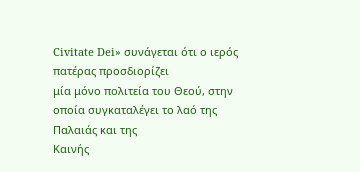Civitate Dei» συνάγεται ότι ο ιερός πατέρας προσδιορίζει
μία μόνο πολιτεία του Θεού, στην οποία συγκαταλέγει το λαό της Παλαιάς και της
Καινής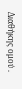Διαθήκης ομού .